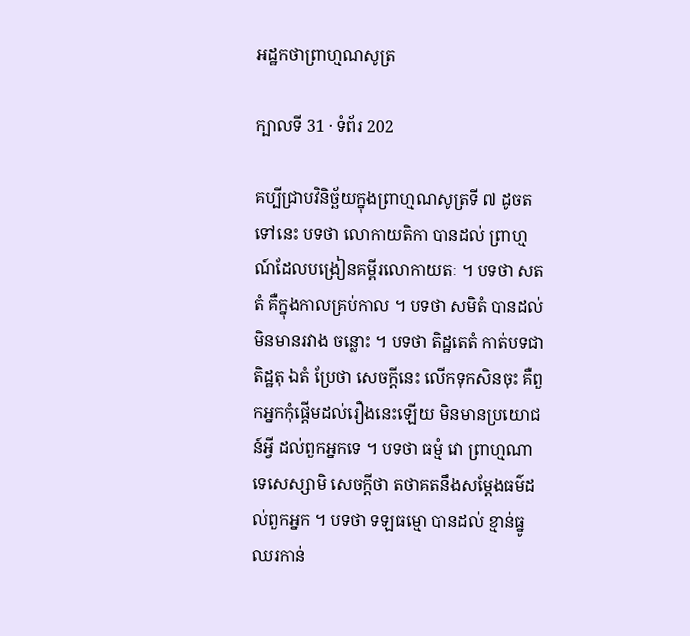អដ្ឋកថាព្រាហ្មណសូត្រ

ក្បាលទី 31 · ទំព័រ 202

គប្បីជ្រាបវិនិច្ឆ័យក្នុងព្រាហ្មណសូត្រទី ៧ ដូចតទៅនេះ បទថា លោកាយតិកា បានដល់ ព្រាហ្មណ៍ដែលបង្រៀនគម្ពីរលោកាយតៈ ។ បទថា សតតំ គឺក្នុងកាលគ្រប់កាល ។ បទថា សមិតំ បានដល់ មិនមានរវាង ចន្លោះ ។ បទថា តិដ្ឋតេតំ កាត់បទជា តិដ្ឋតុ ឯតំ ប្រែថា សេចក្តីនេះ លើកទុកសិនចុះ គឺពួកអ្នកកុំផ្តើមដល់រឿងនេះឡើយ មិនមានប្រយោជន៍អ្វី ដល់ពួកអ្នកទេ ។ បទថា ធម្មំ វោ ព្រាហ្មណា ទេសេស្សាមិ សេចក្តីថា តថាគតនឹងសម្តែងធម៌ដល់ពួកអ្នក ។ បទថា ទឡធម្មោ បានដល់ ខ្មាន់ធ្នូ ឈរកាន់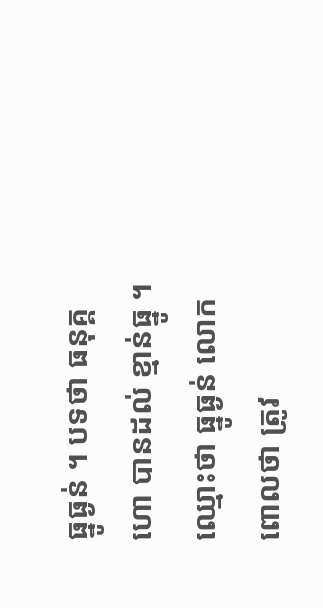ធ្នូធ្ងន់ ។ បទថា ធនុគ្គហោ បានដល់ ខ្មាន់ធ្នូ ។ ឈ្មោះថា ធ្នូធ្ងន់ លោកពោលថា ត្រូវ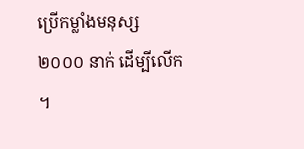ប្រើកម្លាំងមនុស្ស ២០០០ នាក់ ដើម្បីលើក ។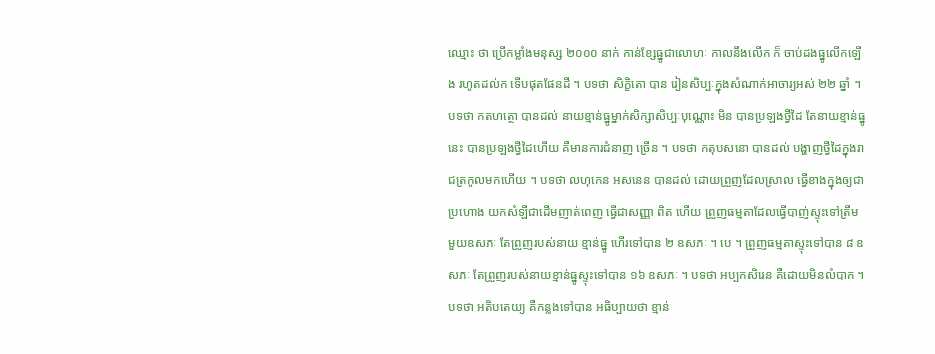ឈ្មោះ ថា ប្រើកម្លាំងមនុស្ស ២០០០ នាក់ កាន់ខ្សែធ្នូជាលោហៈ កាលនឹងលើក ក៏ ចាប់ដងធ្នូលើកឡើង រហូតដល់ក ទើបផុតផែនដី ។ បទថា សិក្ខិតោ បាន រៀនសិប្បៈក្នុងសំណាក់អាចារ្យអស់ ២២ ឆ្នាំ ។ បទថា កតហត្ថោ បានដល់ នាយខ្មាន់ធ្នូម្នាក់សិក្សាសិប្បៈបុណ្ណោះ មិន បានប្រឡងថ្វីដៃ តែនាយខ្មាន់ធ្នូនេះ បានប្រឡងថ្វីដៃហើយ គឺមានការជំនាញ ច្រើន ។ បទថា កតុបសនោ បានដល់ បង្ហាញថ្វីដៃក្នុងរាជត្រកូលមកហើយ ។ បទថា លហុកេន អសនេន បានដល់ ដោយព្រួញដែលស្រាល ធ្វើខាងក្នុងឲ្យជាប្រហោង យកសំឡីជាដើមញាត់ពេញ ធ្វើជាសញ្ញា ពិត ហើយ ព្រួញធម្មតាដែលធ្វើបាញ់ស្ទុះទៅត្រឹមមួយឧសភៈ តែព្រួញរបស់នាយ ខ្មាន់ធ្នូ ហើរទៅបាន ២ ឧសភៈ ។ បេ ។ ព្រួញធម្មតាស្ទុះទៅបាន ៨ ឧសភៈ តែព្រួញរបស់នាយខ្មាន់ធ្នូស្ទុះទៅបាន ១៦ ឧសភៈ ។ បទថា អប្បកសិរេន គឺដោយមិនលំបាក ។ បទថា អតិបតេយ្យ គឺកន្លងទៅបាន អធិប្បាយថា ខ្មាន់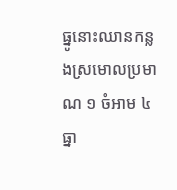ធ្នូនោះឈានកន្លងស្រមោលប្រមាណ ១ ចំអាម ៤ ធ្នា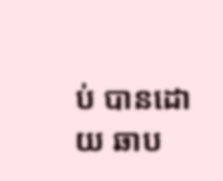ប់ បានដោយ ឆាប